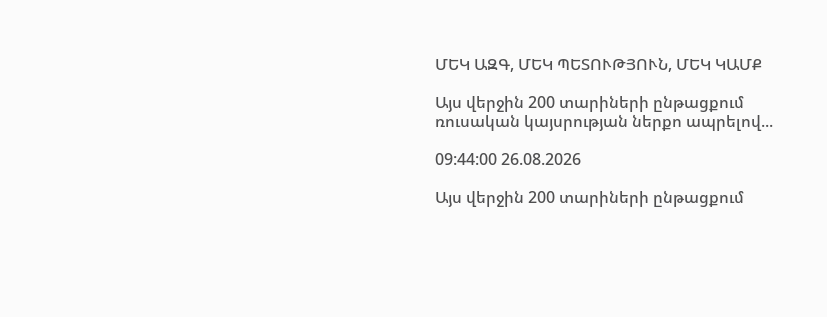ՄԵԿ ԱԶԳ, ՄԵԿ ՊԵՏՈՒԹՅՈՒՆ, ՄԵԿ ԿԱՄՔ

Այս վերջին 200 տարիների ընթացքում ռուսական կայսրության ներքո ապրելով...

09:44:00 26.08.2026

Այս վերջին 200 տարիների ընթացքում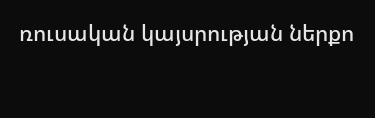ռուսական կայսրության ներքո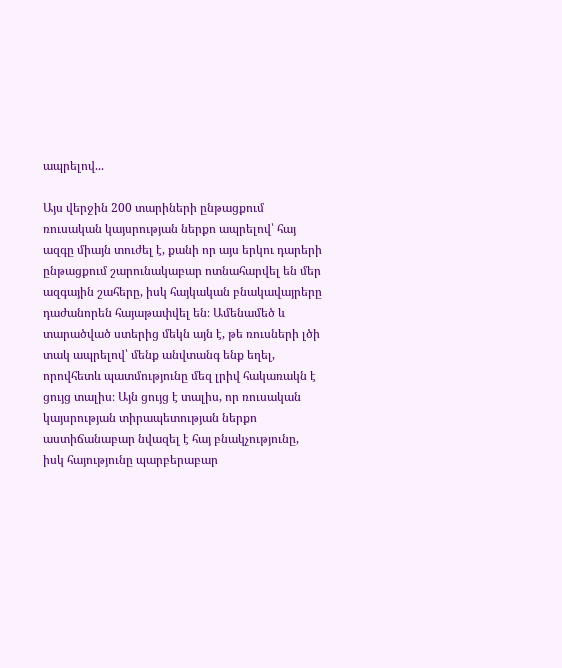ապրելով...

Այս վերջին 200 տարիների ընթացքում ռուսական կայսրության ներքո ապրելով՝ հայ ազգը միայն տուժել է, քանի որ այս երկու դարերի ընթացքում շարունակաբար ոտնահարվել են մեր ազգային շահերը, իսկ հայկական բնակավայրերը դաժանորեն հայաթափվել են։ Ամենամեծ և տարածված ստերից մեկն այն է, թե ռուսների լծի տակ ապրելով՝ մենք անվտանգ ենք եղել, որովհետև պատմությունը մեզ լրիվ հակառակն է ցույց տալիս։ Այն ցույց է տալիս, որ ռուսական կայսրության տիրապետության ներքո աստիճանաբար նվազել է հայ բնակչությունը, իսկ հայությունը պարբերաբար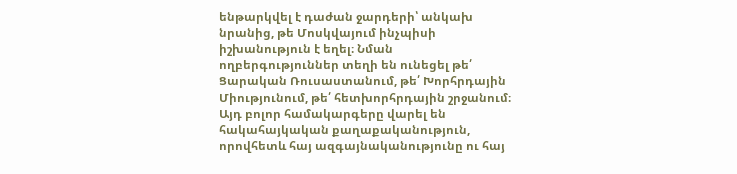ենթարկվել է դաժան ջարդերի՝ անկախ նրանից, թե Մոսկվայում ինչպիսի իշխանություն է եղել։ Նման ողբերգություններ տեղի են ունեցել թե՛ Ցարական Ռուսաստանում, թե՛ Խորհրդային Միությունում, թե՛ հետխորհրդային շրջանում։ Այդ բոլոր համակարգերը վարել են հակահայկական քաղաքականություն, որովհետև հայ ազգայնականությունը ու հայ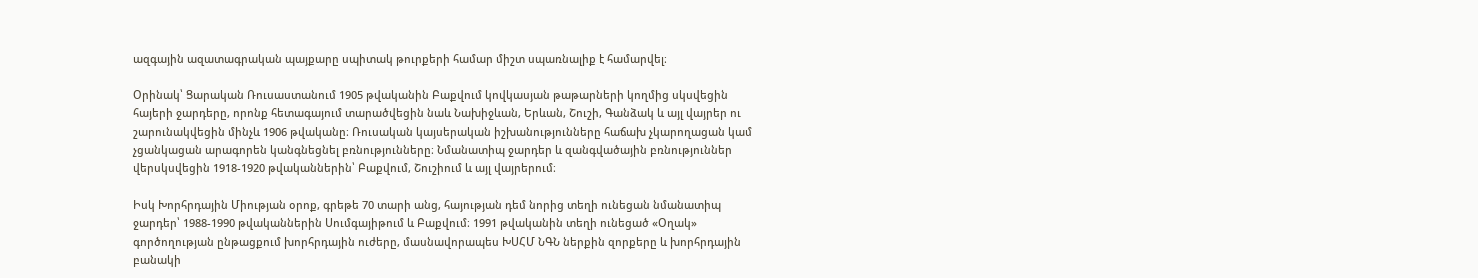ազգային ազատագրական պայքարը սպիտակ թուրքերի համար միշտ սպառնալիք է համարվել։

Օրինակ՝ Ցարական Ռուսաստանում 1905 թվականին Բաքվում կովկասյան թաթարների կողմից սկսվեցին հայերի ջարդերը, որոնք հետագայում տարածվեցին նաև Նախիջևան, Երևան, Շուշի, Գանձակ և այլ վայրեր ու շարունակվեցին մինչև 1906 թվականը։ Ռուսական կայսերական իշխանությունները հաճախ չկարողացան կամ չցանկացան արագորեն կանգնեցնել բռնությունները։ Նմանատիպ ջարդեր և զանգվածային բռնություններ վերսկսվեցին 1918-1920 թվականներին՝ Բաքվում, Շուշիում և այլ վայրերում։

Իսկ Խորհրդային Միության օրոք, գրեթե 70 տարի անց, հայության դեմ նորից տեղի ունեցան նմանատիպ ջարդեր՝ 1988-1990 թվականներին Սումգայիթում և Բաքվում։ 1991 թվականին տեղի ունեցած «Օղակ» գործողության ընթացքում խորհրդային ուժերը, մասնավորապես ԽՍՀՄ ՆԳՆ ներքին զորքերը և խորհրդային բանակի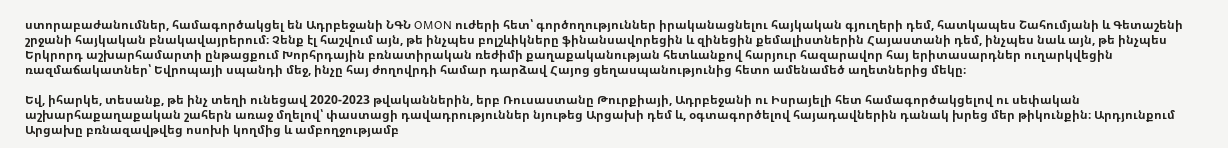ստորաբաժանումներ, համագործակցել են Ադրբեջանի ՆԳՆ OMON ուժերի հետ՝ գործողություններ իրականացնելու հայկական գյուղերի դեմ, հատկապես Շահումյանի և Գետաշենի շրջանի հայկական բնակավայրերում։ Չենք էլ հաշվում այն, թե ինչպես բոլշևիկները ֆինանսավորեցին և զինեցին քեմալիստներին Հայաստանի դեմ, ինչպես նաև այն, թե ինչպես Երկրորդ աշխարհամարտի ընթացքում Խորհրդային բռնատիրական ռեժիմի քաղաքականության հետևանքով հարյուր հազարավոր հայ երիտասարդներ ուղարկվեցին ռազմաճակատներ՝ Եվրոպայի սպանդի մեջ, ինչը հայ ժողովրդի համար դարձավ Հայոց ցեղասպանությունից հետո ամենամեծ աղետներից մեկը։

Եվ, իհարկե, տեսանք, թե ինչ տեղի ունեցավ 2020-2023 թվականներին, երբ Ռուսաստանը Թուրքիայի, Ադրբեջանի ու Իսրայելի հետ համագործակցելով ու սեփական աշխարհաքաղաքական շահերն առաջ մղելով՝ փաստացի դավադրություններ նյութեց Արցախի դեմ և, օգտագործելով հայադավներին դանակ խրեց մեր թիկունքին։ Արդյունքում Արցախը բռնազավթվեց ոսոխի կողմից և ամբողջությամբ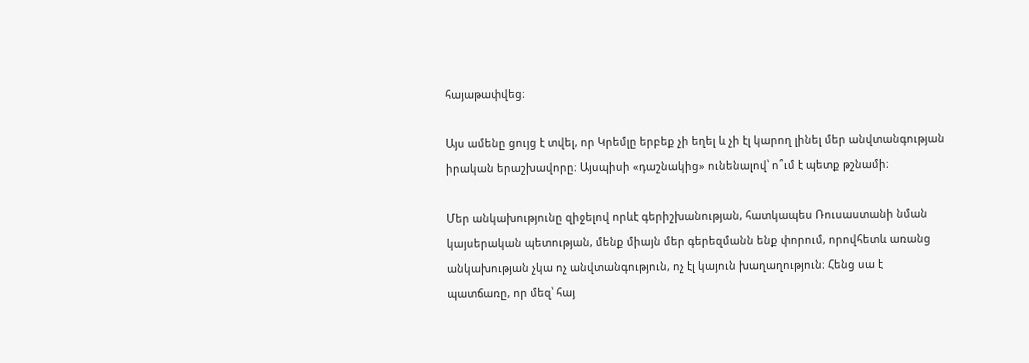հայաթափվեց։

Այս ամենը ցույց է տվել, որ Կրեմլը երբեք չի եղել և չի էլ կարող լինել մեր անվտանգության իրական երաշխավորը։ Այսպիսի «դաշնակից» ունենալով՝ ո՞ւմ է պետք թշնամի։

Մեր անկախությունը զիջելով որևէ գերիշխանության, հատկապես Ռուսաստանի նման կայսերական պետության, մենք միայն մեր գերեզմանն ենք փորում, որովհետև առանց անկախության չկա ոչ անվտանգություն, ոչ էլ կայուն խաղաղություն։ Հենց սա է պատճառը, որ մեզ՝ հայ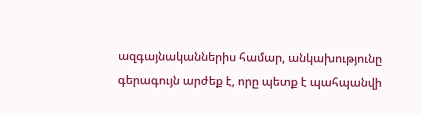ազգայնականներիս համար, անկախությունը գերագույն արժեք է, որը պետք է պահպանվի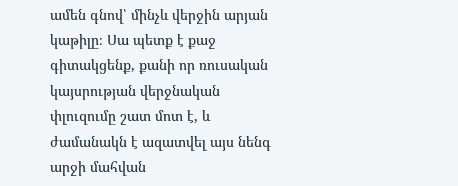ամեն գնով՝ մինչև վերջին արյան կաթիլը։ Սա պետք է քաջ գիտակցենք, քանի որ ռուսական կայսրության վերջնական փլուզումը շատ մոտ է, և ժամանակն է ազատվել այս նենգ արջի մահվան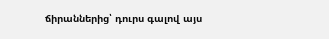ճիրաններից՝ դուրս գալով այս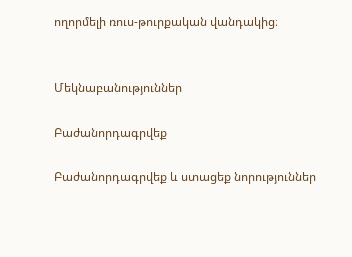ողորմելի ռուս-թուրքական վանդակից։


Մեկնաբանություններ

Բաժանորդագրվեք

Բաժանորդագրվեք և ստացեք նորություններ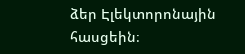ձեր Էլեկտորոնային հասցեին։